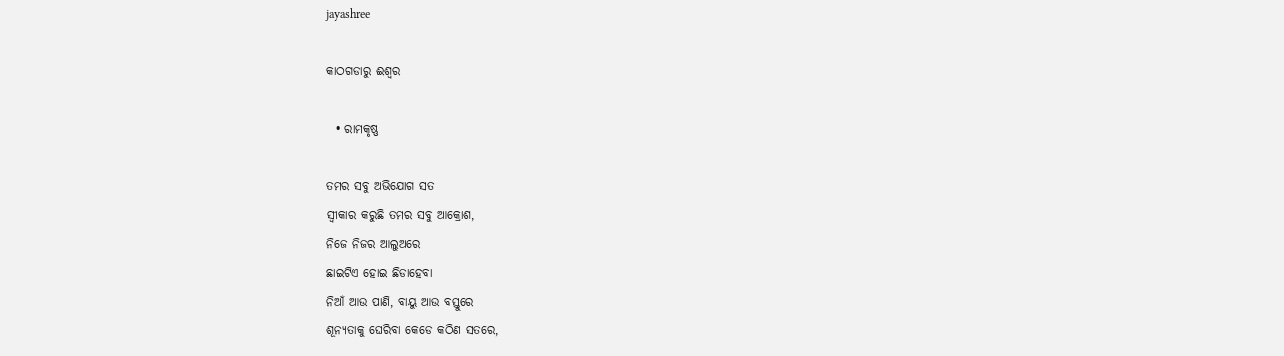jayashree

କାଠଗଡାରୁ ଈଶ୍ୱର

  • ରାମକୃଷ୍ଣ

ତମର ସବୁ ଅଭିଯୋଗ ସତ
ସ୍ୱୀକାର କରୁଛି ତମର ସବୁ ଆକ୍ରୋଶ,
ନିଜେ ନିଜର ଆଲୁଅରେ
ଛାଇଟିଏ ହୋଇ ଛିଡାହେବା
ନିଆଁ ଆଉ ପାଣି, ବାୟୁ ଆଉ ବସ୍ତୁରେ
ଶୂନ୍ୟତାକୁ ଘେରିବା କେଡେ କଠିଣ ସତରେ,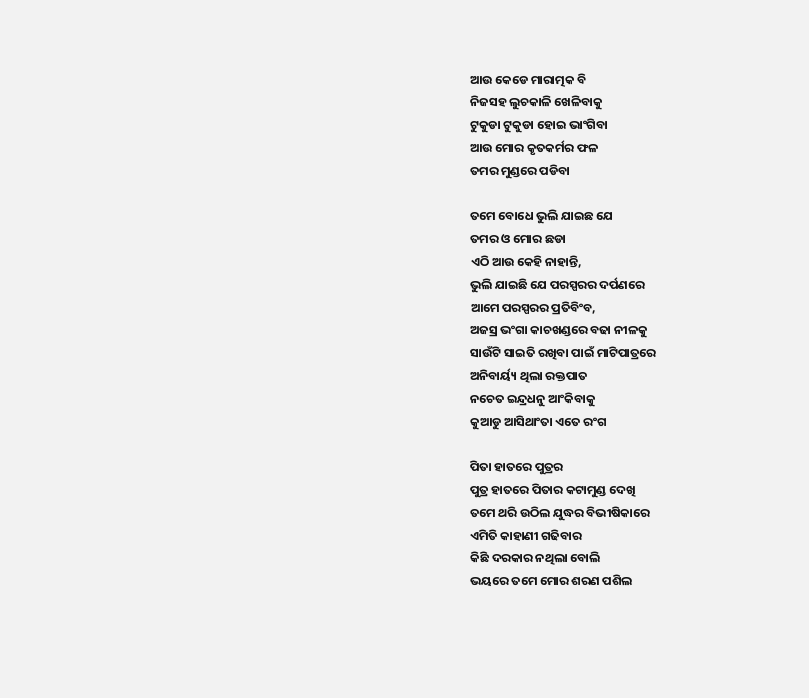ଆଉ କେଡେ ମାରାତ୍ମକ ବି
ନିଜସହ ଲୁଚକାଳି ଖେଳିବାକୁ
ଟୁକୁଡା ଟୁକୁଡା ହୋଇ ଭାଂଗିବା
ଆଉ ମୋର କୃତକର୍ମର ଫଳ
ତମର ମୁଣ୍ଡରେ ପଡିବା

ତମେ ବୋଧେ ଭୁଲି ଯାଇଛ ଯେ
ତମର ଓ ମୋର ଛଡା
ଏଠି ଆଉ କେହି ନାହାନ୍ତି,
ଭୁଲି ଯାଇଛି ଯେ ପରସ୍ପରର ଦର୍ପଣରେ
ଆମେ ପରସ୍ପରର ପ୍ରତିବିଂବ,
ଅଜସ୍ର ଭଂଗା କାଚଖଣ୍ଡରେ ବଢା ନୀଳକୁ
ସାଉଁଟି ସାଇତି ରଖିବା ପାଇଁ ମାଟିପାତ୍ରରେ
ଅନିବାର୍ୟ୍ୟ ଥିଲା ରକ୍ତପାତ
ନଚେତ ଇନ୍ଦ୍ରଧନୁ ଆଂକିବାକୁ
କୁଆଡୁ ଆସିଥାଂତା ଏତେ ରଂଗ

ପିତା ହାତରେ ପୁତ୍ରର
ପୁତ୍ର ହାତରେ ପିତାର କଟାମୁଣ୍ଡ ଦେଖି
ତମେ ଥରି ଉଠିଲ ଯୁଦ୍ଧର ବିଭୀଷିକାରେ
ଏମିତି କାହାଣୀ ଗଢିବାର
କିଛି ଦରକାର ନଥିଲା ବୋଲି
ଭୟରେ ତମେ ମୋର ଶରଣ ପଶିଲ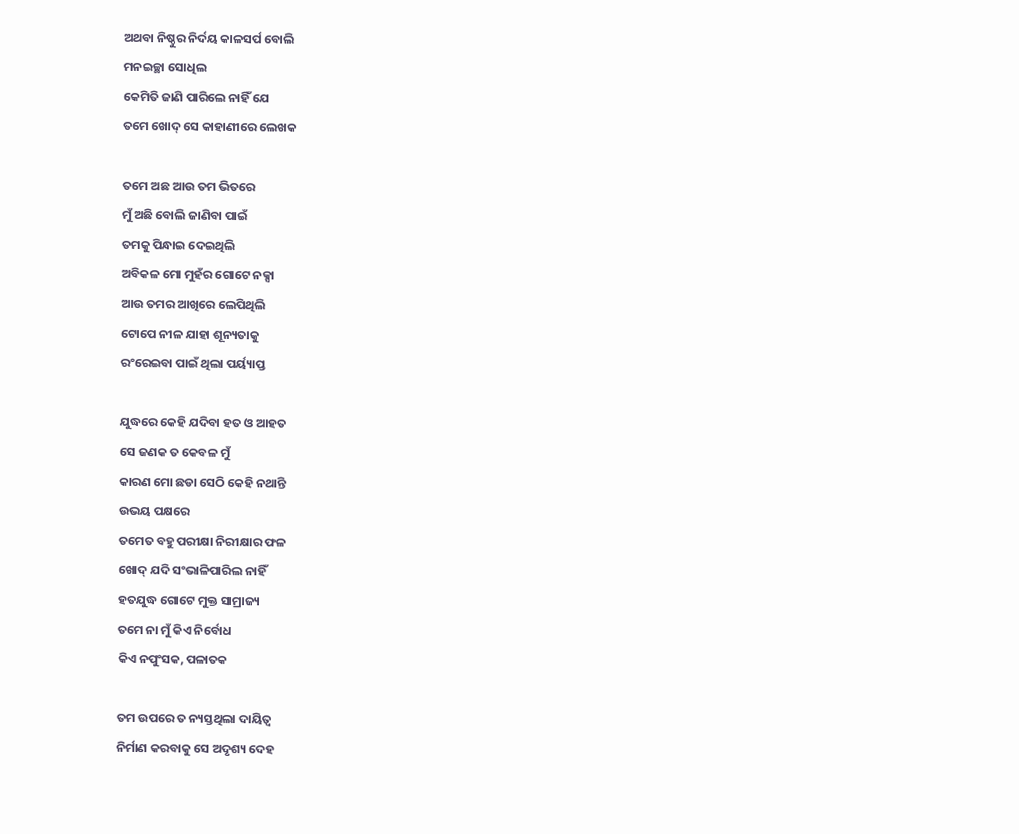ଅଥବା ନିଷ୍ଠୁର ନିର୍ଦୟ କାଳସର୍ପ ବୋଲି
ମନଇଚ୍ଛା ସୋଧିଲ
କେମିତି ଜାଣି ପାରିଲେ ନାହିଁ ଯେ
ତମେ ଖୋଦ୍ ସେ କାହାଣୀରେ ଲେଖକ

ତମେ ଅଛ ଆଉ ତମ ଭିତରେ
ମୁଁ ଅଛି ବୋଲି ଜାଣିବା ପାଇଁ
ତମକୁ ପିନ୍ଧାଇ ଦେଇଥିଲି
ଅବିକଳ ମୋ ମୁହଁର ଗୋଟେ ନକ୍ସା
ଆଉ ତମର ଆଖିରେ ଲେପିଥିଲି
ଟୋପେ ନୀଳ ଯାହା ଶୂନ୍ୟତାକୁ
ରଂରେଇବା ପାଇଁ ଥିଲା ପର୍ୟ୍ୟାପ୍ତ

ଯୁଦ୍ଧରେ କେହି ଯଦିବା ହତ ଓ ଆହତ
ସେ ଜଣକ ତ କେବଳ ମୁଁ
କାରଣ ମୋ ଛଡା ସେଠି କେହି ନଥାନ୍ତି
ଉଭୟ ପକ୍ଷରେ
ତମେତ ବହୁ ପରୀକ୍ଷା ନିରୀକ୍ଷାର ଫଳ
ଖୋଦ୍ ଯଦି ସଂଭାଳିପାରିଲ ନାହିଁ
ହତଯୁଦ୍ଧ ଗୋଟେ ମୁକ୍ତ ସାମ୍ରାଜ୍ୟ
ତମେ ନା ମୁଁ କିଏ ନିର୍ବୋଧ
କିଏ ନପୁଂସକ, ପଳାତକ

ତମ ଉପରେ ତ ନ୍ୟସ୍ତଥିଲା ଦାୟିତ୍ବ
ନିର୍ମାଣ କରବାକୁ ସେ ଅଦୃଶ୍ୟ ଦେହ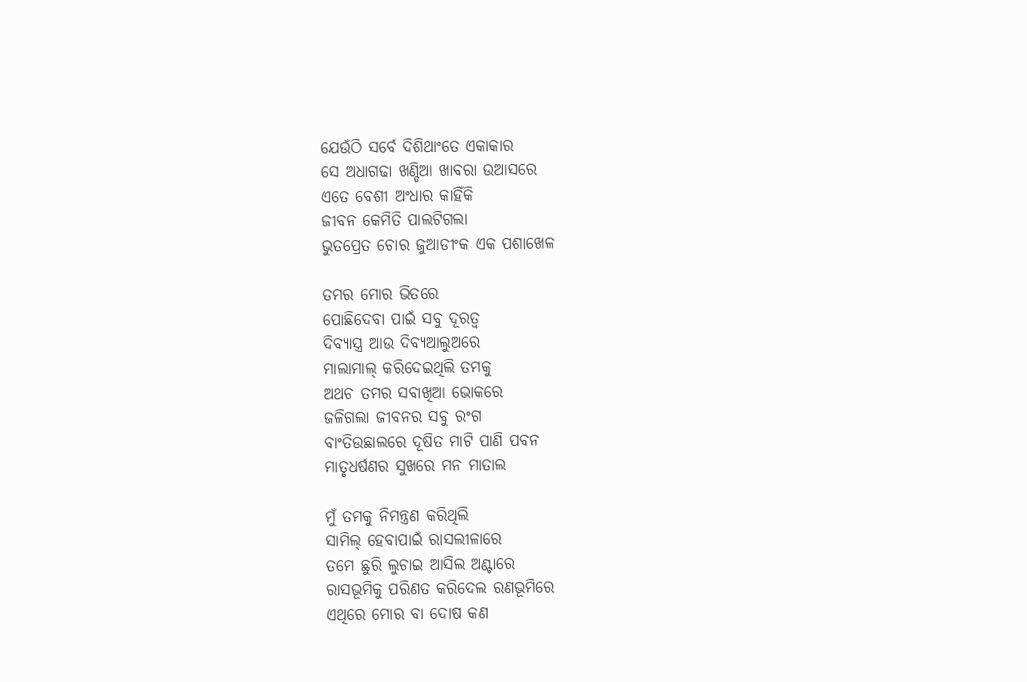ଯେଉଁଠି ସର୍ବେ ଦିଶିଥାଂତେ ଏକାକାର
ସେ ଅଧାଗଢା ଖଣ୍ଡିଆ ଖାବରା ଉଆସରେ
ଏତେ ବେଶୀ ଅଂଧାର କାହିଁକି
ଜୀବନ କେମିତି ପାଲଟିଗଲା
ଭୁତପ୍ରେତ ଚୋର ଜୁଆଡୀଂକ ଏକ ପଶାଖେଳ

ତମର ମୋର ଭିତରେ
ପୋଛିଦେବା ପାଇଁ ସବୁ ଦୂରତ୍ବ
ଦିବ୍ୟାସ୍ତ୍ର ଆଉ ଦିବ୍ୟଆଲୁଅରେ
ମାଲାମାଲ୍ କରିଦେଇଥିଲି ତମକୁ
ଅଥଚ ତମର ସବାଖିଆ ଭୋକରେ
ଜଳିଗଲା ଜୀବନର ସବୁ ରଂଗ
ବାଂତିଉଛାଲରେ ଦୂଷିତ ମାଟି ପାଣି ପବନ
ମାତୃଧର୍ଷଣର ସୁଖରେ ମନ ମାତାଲ

ମୁଁ ତମକୁ ନିମନ୍ତ୍ରଣ କରିଥିଲି
ସାମିଲ୍ ହେବାପାଇଁ ରାସଲୀଳାରେ
ତମେ ଛୁରି ଲୁଚାଇ ଆସିଲ ଅଣ୍ଟାରେ
ରାସଭୂମିକୁ ପରିଣତ କରିଦେଲ ରଣଭୂମିରେ
ଏଥିରେ ମୋର ବା ଦୋଷ କଣ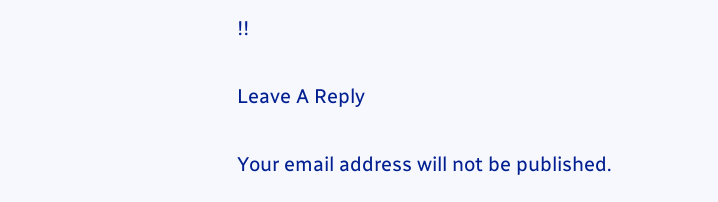!!

Leave A Reply

Your email address will not be published.